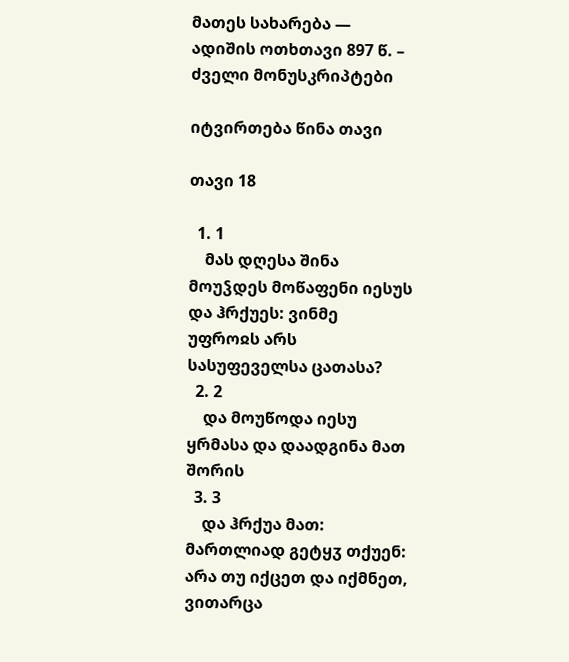მათეს სახარება — ადიშის ოთხთავი 897 წ. – ძველი მონუსკრიპტები

იტვირთება წინა თავი

თავი 18

  1. 1
    მას დღესა შინა მოუჴდეს მოწაფენი იესუს და ჰრქუეს: ვინმე უფროჲს არს სასუფეველსა ცათასა?
  2. 2
    და მოუწოდა იესუ ყრმასა და დაადგინა მათ შორის
  3. 3
    და ჰრქუა მათ: მართლიად გეტყჳ თქუენ: არა თუ იქცეთ და იქმნეთ, ვითარცა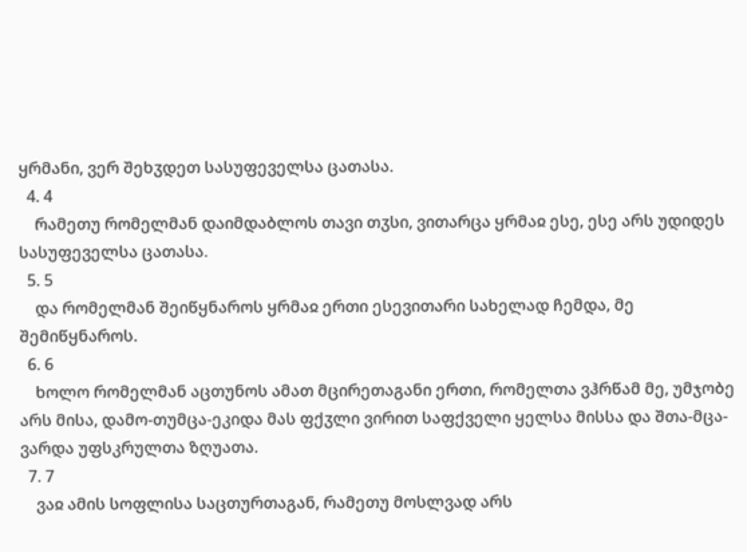ყრმანი, ვერ შეხჳდეთ სასუფეველსა ცათასა.
  4. 4
    რამეთუ რომელმან დაიმდაბლოს თავი თჳსი, ვითარცა ყრმაჲ ესე, ესე არს უდიდეს სასუფეველსა ცათასა.
  5. 5
    და რომელმან შეიწყნაროს ყრმაჲ ერთი ესევითარი სახელად ჩემდა, მე შემიწყნაროს.
  6. 6
    ხოლო რომელმან აცთუნოს ამათ მცირეთაგანი ერთი, რომელთა ვჰრწამ მე, უმჯობე არს მისა, დამო-თუმცა-ეკიდა მას ფქჳლი ვირით საფქველი ყელსა მისსა და შთა-მცა-ვარდა უფსკრულთა ზღუათა.
  7. 7
    ვაჲ ამის სოფლისა საცთურთაგან, რამეთუ მოსლვად არს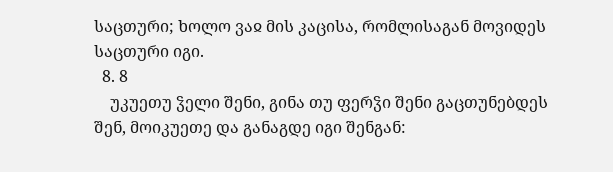საცთური; ხოლო ვაჲ მის კაცისა, რომლისაგან მოვიდეს საცთური იგი.
  8. 8
    უკუეთუ ჴელი შენი, გინა თუ ფერჴი შენი გაცთუნებდეს შენ, მოიკუეთე და განაგდე იგი შენგან: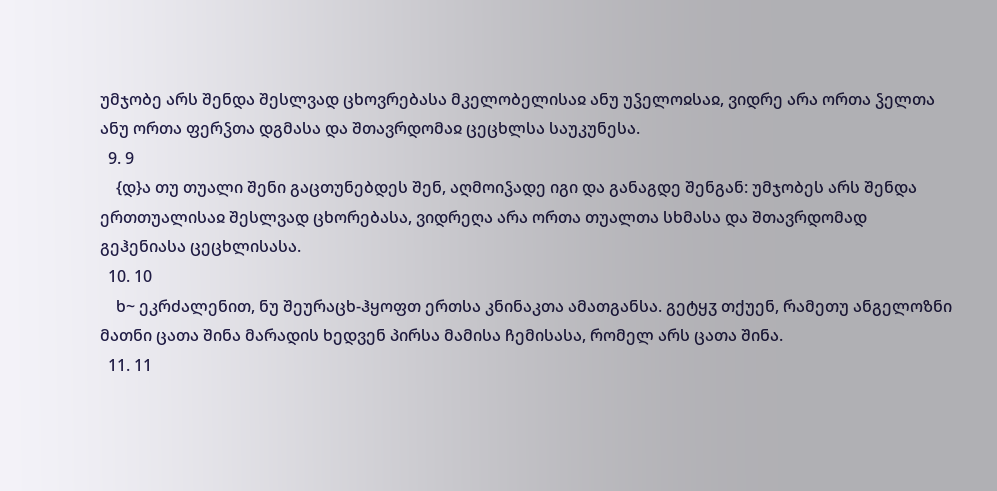უმჯობე არს შენდა შესლვად ცხოვრებასა მკელობელისაჲ ანუ უჴელოჲსაჲ, ვიდრე არა ორთა ჴელთა ანუ ორთა ფერჴთა დგმასა და შთავრდომაჲ ცეცხლსა საუკუნესა.
  9. 9
    {დ}ა თუ თუალი შენი გაცთუნებდეს შენ, აღმოიჴადე იგი და განაგდე შენგან: უმჯობეს არს შენდა ერთთუალისაჲ შესლვად ცხორებასა, ვიდრეღა არა ორთა თუალთა სხმასა და შთავრდომად გეჰენიასა ცეცხლისასა.
  10. 10
    ხ~ ეკრძალენით, ნუ შეურაცხ-ჰყოფთ ერთსა კნინაკთა ამათგანსა. გეტყჳ თქუენ, რამეთუ ანგელოზნი მათნი ცათა შინა მარადის ხედვენ პირსა მამისა ჩემისასა, რომელ არს ცათა შინა.
  11. 11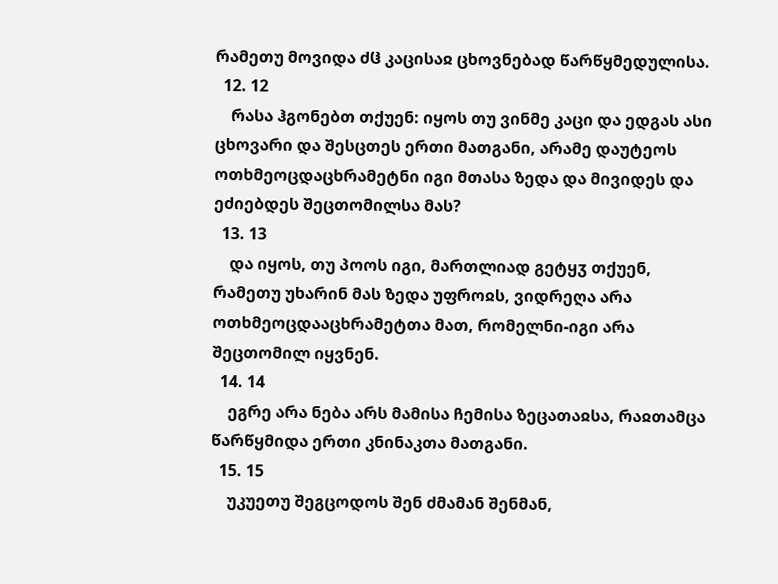რამეთუ მოვიდა ძჱ კაცისაჲ ცხოვნებად წარწყმედულისა.
  12. 12
    რასა ჰგონებთ თქუენ: იყოს თუ ვინმე კაცი და ედგას ასი ცხოვარი და შესცთეს ერთი მათგანი, არამე დაუტეოს ოთხმეოცდაცხრამეტნი იგი მთასა ზედა და მივიდეს და ეძიებდეს შეცთომილსა მას?
  13. 13
    და იყოს, თუ პოოს იგი, მართლიად გეტყჳ თქუენ, რამეთუ უხარინ მას ზედა უფროჲს, ვიდრეღა არა ოთხმეოცდააცხრამეტთა მათ, რომელნი-იგი არა შეცთომილ იყვნენ.
  14. 14
    ეგრე არა ნება არს მამისა ჩემისა ზეცათაჲსა, რაჲთამცა წარწყმიდა ერთი კნინაკთა მათგანი.
  15. 15
    უკუეთუ შეგცოდოს შენ ძმამან შენმან,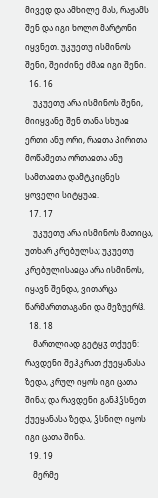მივედ და ამხილე მას, რაჟამს შენ და იგი ხოლო მარტონი იყვნეთ. უკუეთუ ისმინოს შენი, შეიძინე ძმაჲ იგი შენი.
  16. 16
    უკუეთუ არა ისმინოს შენი, მიიყვანე შენ თანა სხუაჲ ერთი ანუ ორი, რაჲთა პირითა მოწამეთა ორთაჲთა ანუ სამთაჲთა დამტკიცნეს ყოველი სიტყუაჲ.
  17. 17
    უკუეთუ არა ისმინოს მათიცა, უთხარ კრებულსა; უკუეთუ კრებულისაჲცა არა ისმინოს, იყავნ შენდა, ვითარცა წარმართთაგანი და მეზუერჱ.
  18. 18
    მართლიად გეტყჳ თქუენ: რავდენი შეჰკრათ ქუეყანასა ზედა, კრულ იყოს იგი ცათა შინა; და რავდენი განჰჴსნეთ ქუეყანასა ზედა, ჴსნილ იყოს იგი ცათა შინა.
  19. 19
    მერმე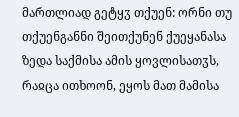მართლიად გეტყჳ თქუენ: ორნი თუ თქუენგანნი შეითქუნენ ქუეყანასა ზედა საქმისა ამის ყოვლისათჳს, რაჲცა ითხოონ, ეყოს მათ მამისა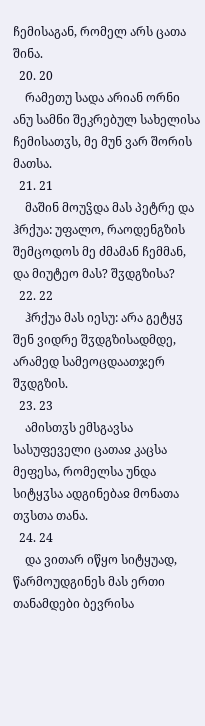ჩემისაგან, რომელ არს ცათა შინა.
  20. 20
    რამეთუ სადა არიან ორნი ანუ სამნი შეკრებულ სახელისა ჩემისათჳს, მე მუნ ვარ შორის მათსა.
  21. 21
    მაშინ მოუჴდა მას პეტრე და ჰრქუა: უფალო, რაოდენგზის შემცოდოს მე ძმამან ჩემმან, და მიუტეო მას? შჳდგზისა?
  22. 22
    ჰრქუა მას იესუ: არა გეტყჳ შენ ვიდრე შჳდგზისადმდე, არამედ სამეოცდაათჯერ შჳდგზის.
  23. 23
    ამისთჳს ემსგავსა სასუფეველი ცათაჲ კაცსა მეფესა, რომელსა უნდა სიტყჳსა ადგინებაჲ მონათა თჳსთა თანა.
  24. 24
    და ვითარ იწყო სიტყუად, წარმოუდგინეს მას ერთი თანამდები ბევრისა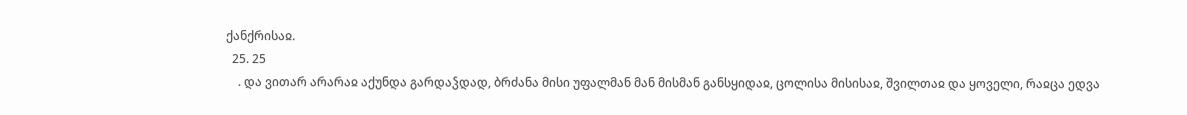ქანქრისაჲ.
  25. 25
    . და ვითარ არარაჲ აქუნდა გარდაჴდად, ბრძანა მისი უფალმან მან მისმან განსყიდაჲ, ცოლისა მისისაჲ, შვილთაჲ და ყოველი, რაჲცა ედვა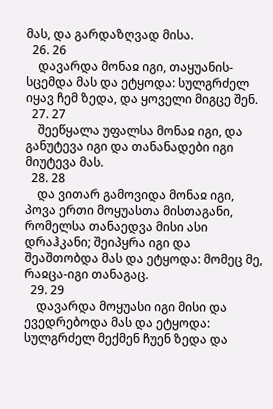მას, და გარდაზღვად მისა.
  26. 26
    დავარდა მონაჲ იგი, თაყუანის-სცემდა მას და ეტყოდა: სულგრძელ იყავ ჩემ ზედა, და ყოველი მიგცე შენ.
  27. 27
    შეეწყალა უფალსა მონაჲ იგი, და განუტევა იგი და თანანადები იგი მიუტევა მას.
  28. 28
    და ვითარ გამოვიდა მონაჲ იგი, პოვა ერთი მოყუასთა მისთაგანი, რომელსა თანაედვა მისი ასი დრაჰკანი; შეიპყრა იგი და შეაშთობდა მას და ეტყოდა: მომეც მე, რაჲცა-იგი თანაგაც.
  29. 29
    დავარდა მოყუასი იგი მისი და ევედრებოდა მას და ეტყოდა: სულგრძელ მექმენ ჩუენ ზედა და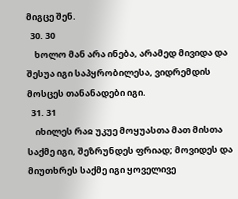მიგცე შენ.
  30. 30
    ხოლო მან არა ინება, არამედ მივიდა და შესუა იგი საპყრობილესა, ვიდრემდის მოსცეს თანანადები იგი.
  31. 31
    იხილეს რაჲ უკუე მოყუასთა მათ მისთა საქმე იგი, შეზრუნდეს ფრიად; მოვიდეს და მიუთხრეს საქმე იგი ყოველივე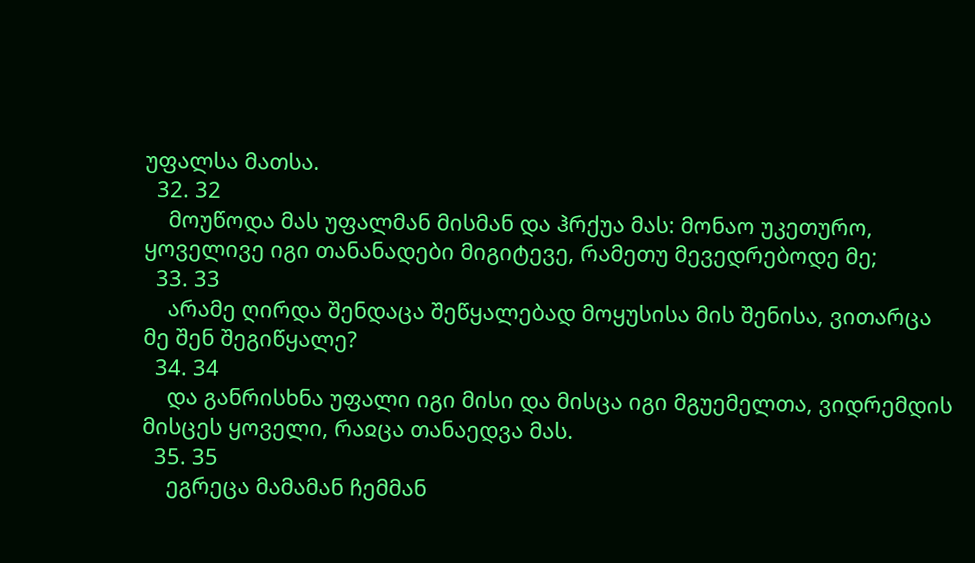უფალსა მათსა.
  32. 32
    მოუწოდა მას უფალმან მისმან და ჰრქუა მას: მონაო უკეთურო, ყოველივე იგი თანანადები მიგიტევე, რამეთუ მევედრებოდე მე;
  33. 33
    არამე ღირდა შენდაცა შეწყალებად მოყუსისა მის შენისა, ვითარცა მე შენ შეგიწყალე?
  34. 34
    და განრისხნა უფალი იგი მისი და მისცა იგი მგუემელთა, ვიდრემდის მისცეს ყოველი, რაჲცა თანაედვა მას.
  35. 35
    ეგრეცა მამამან ჩემმან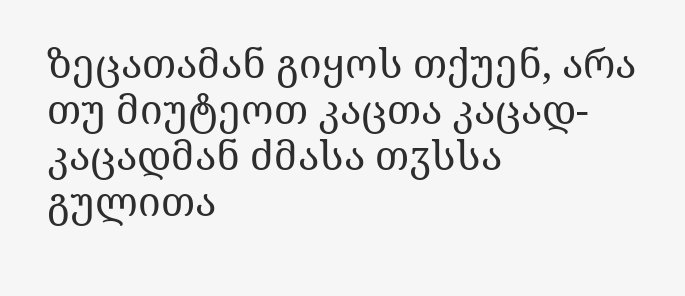ზეცათამან გიყოს თქუენ, არა თუ მიუტეოთ კაცთა კაცად-კაცადმან ძმასა თჳსსა გულითა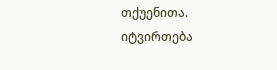თქუენითა.
იტვირთება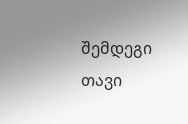შემდეგი თავი